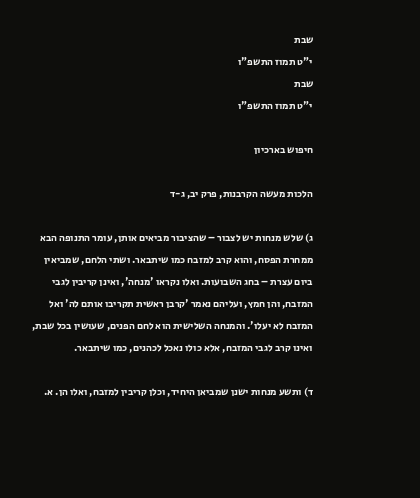שבת
י"ט תמוז התשפ"ו
שבת
י"ט תמוז התשפ"ו

חיפוש בארכיון

הלכות מעשה הקרבנות, פרק יב, ג-ד

ג) שלש מנחות יש לצבור – שהציבור מביאים אותן, עומר התנופה הבא ממחרת הפסח, והוא קרב למזבח כמו שיתבאר. ושתי הלחם, שמביאין ביום עצרת – בחג השבועות. ואלו נקראו 'מנחה', ואינן קריבין לגבי המזבח, והן חמץ, ועליהם נאמר 'קרבן ראשית תקריבו אותם לה' ואל המזבח לא יעלו'. והמנחה השלישית הוא לחם הפנים, שעושין בכל שבת, ואינו קרב לגבי המזבח, אלא כולו נאכל לכהנים, כמו שיתבאר.

ד) ותשע מנחות ישנן שמביאן היחיד, וכלן קריבין למזבח, ואלו הן. א.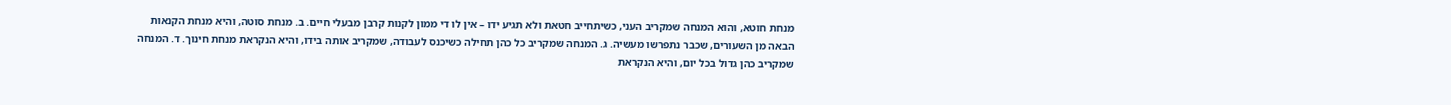מנחת חוטא, והוא המנחה שמקריב העני, כשיתחייב חטאת ולא תגיע ידו – אין לו די ממון לקנות קרבן מבעלי חיים. ב. מנחת סוטה, והיא מנחת הקנאות הבאה מן השעורים, שכבר נתפרשו מעשיה. ג. המנחה שמקריב כל כהן תחילה כשיכנס לעבודה, שמקריב אותה בידו, והיא הנקראת מנחת חינוך. ד. המנחה שמקריב כהן גדול בכל יום, והיא הנקראת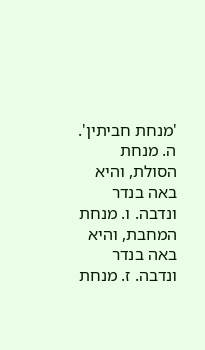'מנחת חביתין'. ה. מנחת הסולת, והיא באה בנדר ונדבה. ו. מנחת המחבת, והיא באה בנדר ונדבה. ז. מנחת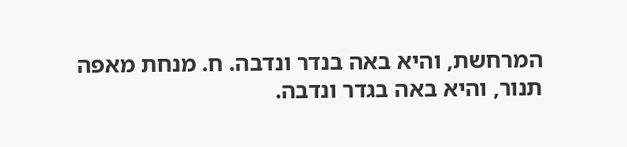המרחשת, והיא באה בנדר ונדבה. ח. מנחת מאפה תנור, והיא באה בגדר ונדבה.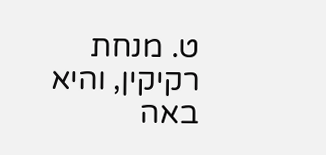ט. מנחת רקיקין, והיא באה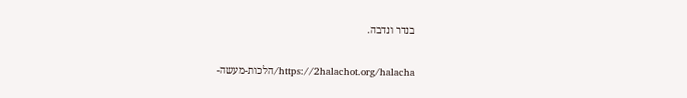בנדר ונדבה.

https://2halachot.org/halacha/הלכות-מעשה-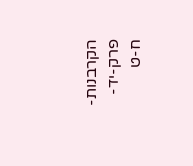הקרבנות-פרק-יד-ח-ט